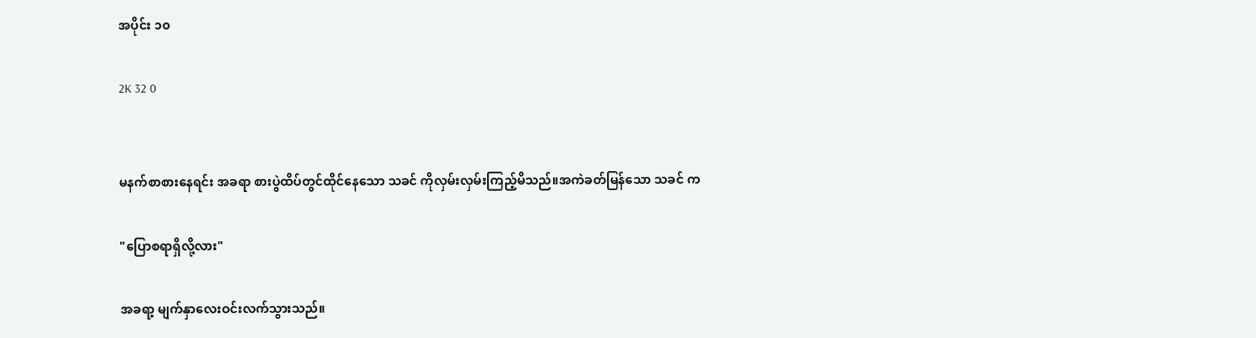အပိုင်း ၁၀

2K 32 0


မနက်စာစားနေရင်း အခရာ စားပွဲထိပ်တွင်ထိုင်နေသော သခင် ကိုလှမ်းလှမ်းကြည့်မိသည်။အကဲခတ်မြန်သော သခင် က

"ပြောစရာရှိလို့လား"

အခရာ့ မျက်နှာလေးဝင်းလက်သွားသည်။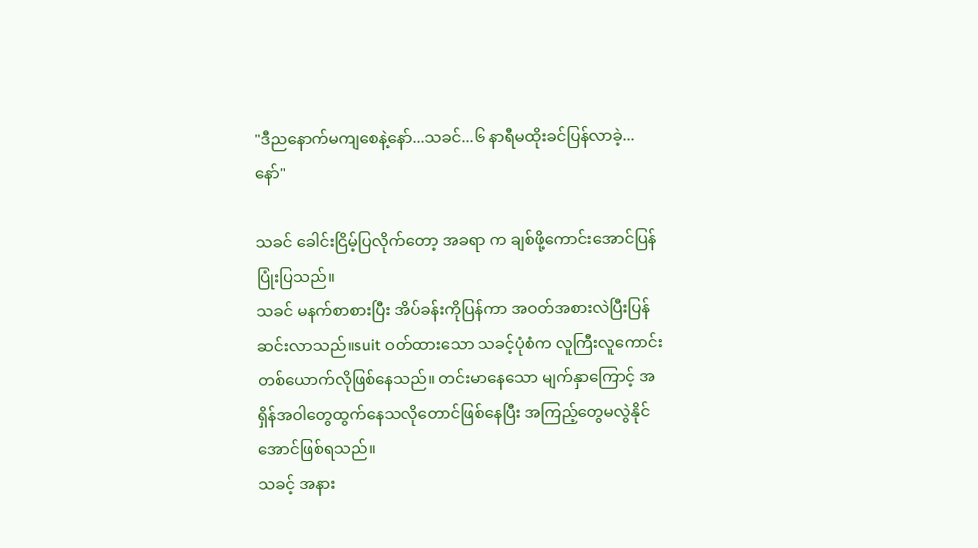"ဒီညနောက်မကျစေနဲ့နော်...သခင်...၆ နာရီမထိုးခင်ပြန်လာခဲ့...နော်"

သခင် ခေါင်းငြိမ့်ပြလိုက်တော့ အခရာ က ချစ်ဖို့ကောင်းအောင်ပြန်ပြုံးပြသည်။
သခင် မနက်စာစားပြီး အိပ်ခန်းကိုပြန်ကာ အဝတ်အစားလဲပြီးပြန်ဆင်းလာသည်။suit ဝတ်ထားသော သခင့်ပုံစံက လူကြီးလူကောင်းတစ်ယောက်လိုဖြစ်နေသည်။ တင်းမာနေသော မျက်နှာကြောင့် အရှိန်အဝါတွေထွက်နေသလိုတောင်ဖြစ်နေပြီး အကြည့်တွေမလွဲနိုင်အောင်ဖြစ်ရသည်။
သခင့် အနား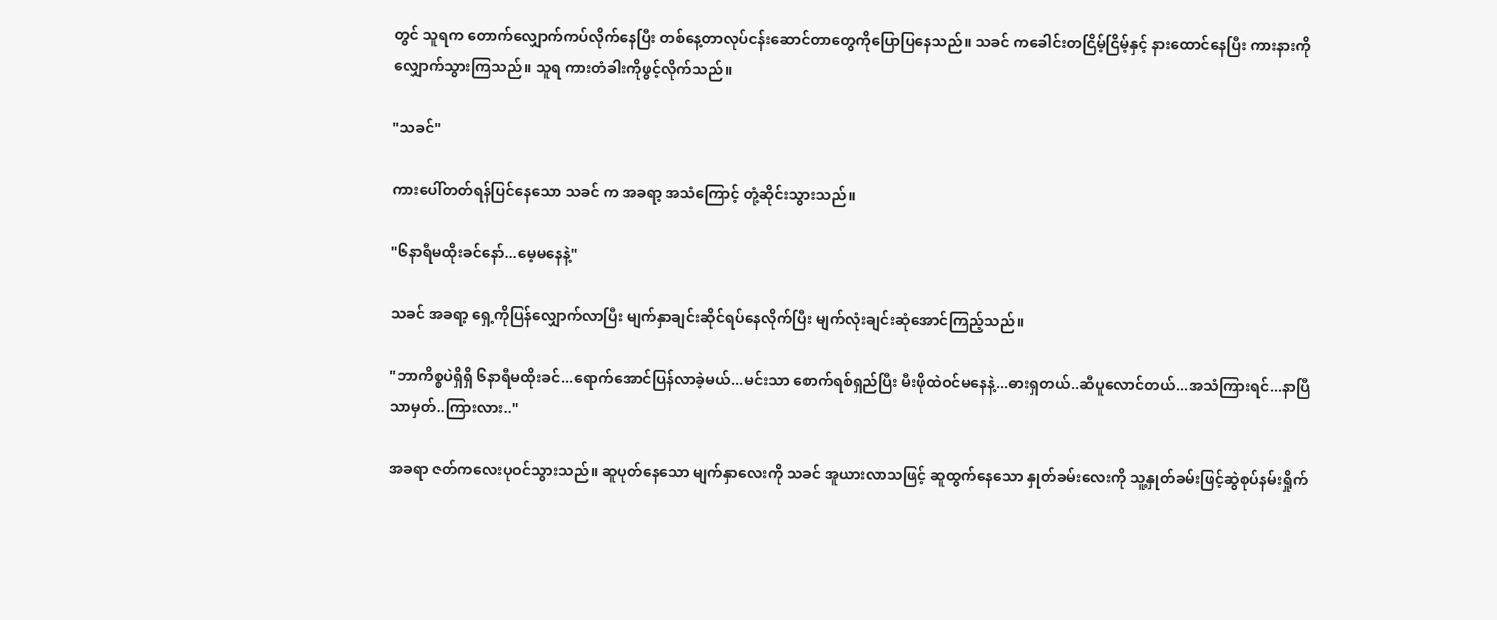တွင် သူရက တောက်လျှောက်ကပ်လိုက်နေပြီး တစ်နေ့တာလုပ်ငန်းဆောင်တာတွေကိုပြောပြနေသည်။ သခင် ကခေါင်းတငြိမ့်ငြိမ့်နှင့် နားထောင်နေပြီး ကားနားကိုလျှောက်သွားကြသည်။ သူရ ကားတံခါးကိုဖွင့်လိုက်သည်။

"သခင်"

ကားပေါ်တတ်ရန်ပြင်နေသော သခင် က အခရာ့ အသံကြောင့် တုံ့ဆိုင်းသွားသည်။

"၆နာရီမထိုးခင်နော်...မေ့မနေနဲ့"

သခင် အခရာ့ ရှေ့ကိုပြန်လျှောက်လာပြီး မျက်နှာချင်းဆိုင်ရပ်နေလိုက်ပြီး မျက်လုံးချင်းဆုံအောင်ကြည့်သည်။

"ဘာကိစ္စပဲရှိရှိ ၆နာရီမထိုးခင်...ရောက်အောင်ပြန်လာခဲ့မယ်...မင်းသာ စောက်ရစ်ရှည်ပြီး မီးဖိုထဲဝင်မနေနဲ့...ဓားရှတယ်..ဆီပူလောင်တယ်...အသံကြားရင်...နာပြီသာမှတ်..ကြားလား.."

အခရာ ဇတ်ကလေးပုဝင်သွားသည်။ ဆူပုတ်နေသော မျက်နှာလေးကို သခင် အူယားလာသဖြင့် ဆူထွက်နေသော နှုတ်ခမ်းလေးကို သူ့နှုတ်ခမ်းဖြင့်ဆွဲစုပ်နမ်းရှိုက်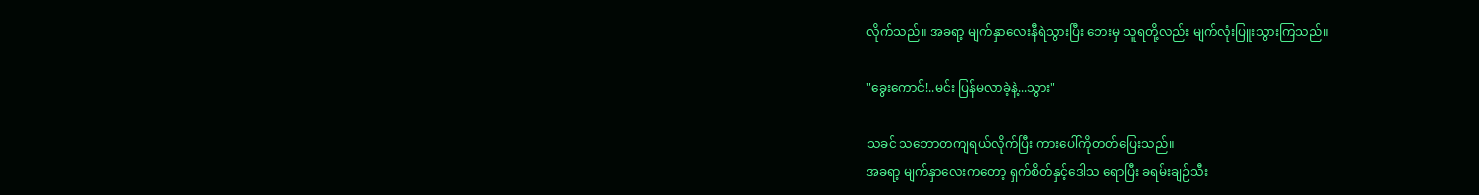လိုက်သည်။ အခရာ့ မျက်နှာလေးနီရဲသွားပြီး ဘေးမှ သူရတို့လည်း မျက်လုံးပြူးသွားကြသည်။

"ခွေးကောင်!..မင်း ပြန်မလာခဲ့နဲ့...သွား"

သခင် သဘောတကျရယ်လိုက်ပြီး ကားပေါ်ကိုတတ်ပြေးသည်။
အခရာ့ မျက်နှာလေးကတော့ ရှက်စိတ်နှင့်ဒေါသ ရောပြီး ခရမ်းချဉ်သီး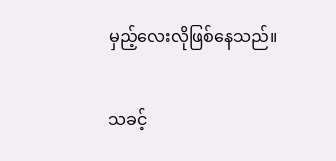မှည့်လေးလိုဖြစ်နေသည်။

သခင့်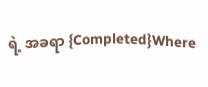ရဲ့ အခရာ {Completed}Where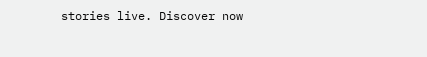stories live. Discover now